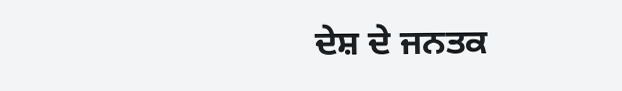ਦੇਸ਼ ਦੇ ਜਨਤਕ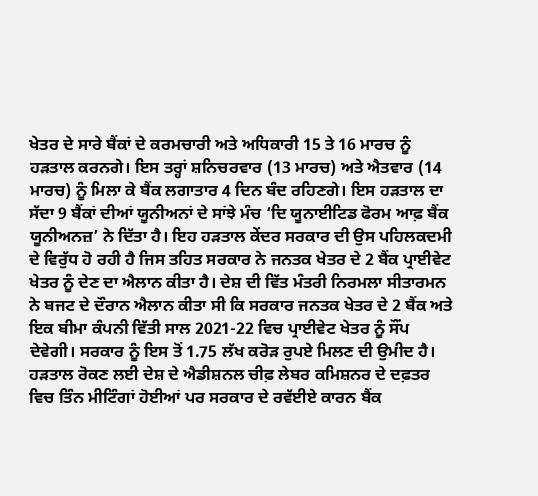ਖੇਤਰ ਦੇ ਸਾਰੇ ਬੈਂਕਾਂ ਦੇ ਕਰਮਚਾਰੀ ਅਤੇ ਅਧਿਕਾਰੀ 15 ਤੇ 16 ਮਾਰਚ ਨੂੰ ਹੜਤਾਲ ਕਰਨਗੇ। ਇਸ ਤਰ੍ਹਾਂ ਸ਼ਨਿਚਰਵਾਰ (13 ਮਾਰਚ) ਅਤੇ ਐਤਵਾਰ (14 ਮਾਰਚ) ਨੂੰ ਮਿਲਾ ਕੇ ਬੈਂਕ ਲਗਾਤਾਰ 4 ਦਿਨ ਬੰਦ ਰਹਿਣਗੇ। ਇਸ ਹੜਤਾਲ ਦਾ ਸੱਦਾ 9 ਬੈਂਕਾਂ ਦੀਆਂ ਯੂਨੀਅਨਾਂ ਦੇ ਸਾਂਝੇ ਮੰਚ ‘ਦਿ ਯੂਨਾਈਟਿਡ ਫੋਰਮ ਆਫ਼ ਬੈਂਕ ਯੂਨੀਅਨਜ਼’ ਨੇ ਦਿੱਤਾ ਹੈ। ਇਹ ਹੜਤਾਲ ਕੇਂਦਰ ਸਰਕਾਰ ਦੀ ਉਸ ਪਹਿਲਕਦਮੀ ਦੇ ਵਿਰੁੱਧ ਹੋ ਰਹੀ ਹੈ ਜਿਸ ਤਹਿਤ ਸਰਕਾਰ ਨੇ ਜਨਤਕ ਖੇਤਰ ਦੇ 2 ਬੈਂਕ ਪ੍ਰਾਈਵੇਟ ਖੇਤਰ ਨੂੰ ਦੇਣ ਦਾ ਐਲਾਨ ਕੀਤਾ ਹੈ। ਦੇਸ਼ ਦੀ ਵਿੱਤ ਮੰਤਰੀ ਨਿਰਮਲਾ ਸੀਤਾਰਮਨ ਨੇ ਬਜਟ ਦੇ ਦੌਰਾਨ ਐਲਾਨ ਕੀਤਾ ਸੀ ਕਿ ਸਰਕਾਰ ਜਨਤਕ ਖੇਤਰ ਦੇ 2 ਬੈਂਕ ਅਤੇ ਇਕ ਬੀਮਾ ਕੰਪਨੀ ਵਿੱਤੀ ਸਾਲ 2021-22 ਵਿਚ ਪ੍ਰਾਈਵੇਟ ਖੇਤਰ ਨੂੰ ਸੌਂਪ ਦੇਵੇਗੀ। ਸਰਕਾਰ ਨੂੰ ਇਸ ਤੋਂ 1.75 ਲੱਖ ਕਰੋੜ ਰੁਪਏ ਮਿਲਣ ਦੀ ਉਮੀਦ ਹੈ। ਹੜਤਾਲ ਰੋਕਣ ਲਈ ਦੇਸ਼ ਦੇ ਐਡੀਸ਼ਨਲ ਚੀਫ਼ ਲੇਬਰ ਕਮਿਸ਼ਨਰ ਦੇ ਦਫ਼ਤਰ ਵਿਚ ਤਿੰਨ ਮੀਟਿੰਗਾਂ ਹੋਈਆਂ ਪਰ ਸਰਕਾਰ ਦੇ ਰਵੱਈਏ ਕਾਰਨ ਬੈਂਕ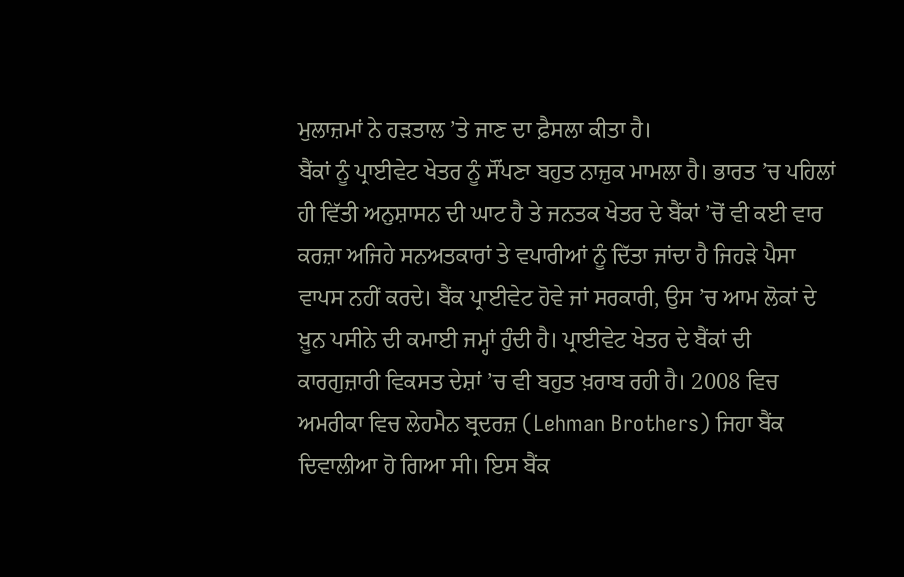ਮੁਲਾਜ਼ਮਾਂ ਨੇ ਹੜਤਾਲ ’ਤੇ ਜਾਣ ਦਾ ਫ਼ੈਸਲਾ ਕੀਤਾ ਹੈ।
ਬੈਂਕਾਂ ਨੂੰ ਪ੍ਰਾਈਵੇਟ ਖੇਤਰ ਨੂੰ ਸੌਂਪਣਾ ਬਹੁਤ ਨਾਜ਼ੁਕ ਮਾਮਲਾ ਹੈ। ਭਾਰਤ ’ਚ ਪਹਿਲਾਂ ਹੀ ਵਿੱਤੀ ਅਨੁਸ਼ਾਸਨ ਦੀ ਘਾਟ ਹੈ ਤੇ ਜਨਤਕ ਖੇਤਰ ਦੇ ਬੈਂਕਾਂ ’ਚੋਂ ਵੀ ਕਈ ਵਾਰ ਕਰਜ਼ਾ ਅਜਿਹੇ ਸਨਅਤਕਾਰਾਂ ਤੇ ਵਪਾਰੀਆਂ ਨੂੰ ਦਿੱਤਾ ਜਾਂਦਾ ਹੈ ਜਿਹੜੇ ਪੈਸਾ ਵਾਪਸ ਨਹੀਂ ਕਰਦੇ। ਬੈਂਕ ਪ੍ਰਾਈਵੇਟ ਹੋਵੇ ਜਾਂ ਸਰਕਾਰੀ, ਉਸ ’ਚ ਆਮ ਲੋਕਾਂ ਦੇ ਖ਼ੂਨ ਪਸੀਨੇ ਦੀ ਕਮਾਈ ਜਮ੍ਹਾਂ ਹੁੰਦੀ ਹੈ। ਪ੍ਰਾਈਵੇਟ ਖੇਤਰ ਦੇ ਬੈਂਕਾਂ ਦੀ ਕਾਰਗੁਜ਼ਾਰੀ ਵਿਕਸਤ ਦੇਸ਼ਾਂ ’ਚ ਵੀ ਬਹੁਤ ਖ਼ਰਾਬ ਰਹੀ ਹੈ। 2008 ਵਿਚ ਅਮਰੀਕਾ ਵਿਚ ਲੇਹਮੈਨ ਬ੍ਰਦਰਜ਼ (Lehman Brothers) ਜਿਹਾ ਬੈਂਕ ਦਿਵਾਲੀਆ ਹੋ ਗਿਆ ਸੀ। ਇਸ ਬੈਂਕ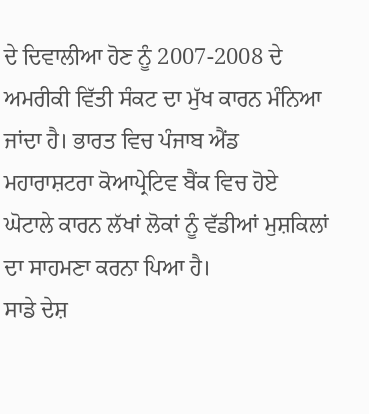ਦੇ ਦਿਵਾਲੀਆ ਹੋਣ ਨੂੰ 2007-2008 ਦੇ ਅਮਰੀਕੀ ਵਿੱਤੀ ਸੰਕਟ ਦਾ ਮੁੱਖ ਕਾਰਨ ਮੰਨਿਆ ਜਾਂਦਾ ਹੈ। ਭਾਰਤ ਵਿਚ ਪੰਜਾਬ ਐਂਡ ਮਹਾਰਾਸ਼ਟਰਾ ਕੋਆਪ੍ਰੇਟਿਵ ਬੈਂਕ ਵਿਚ ਹੋਏ ਘੋਟਾਲੇ ਕਾਰਨ ਲੱਖਾਂ ਲੋਕਾਂ ਨੂੰ ਵੱਡੀਆਂ ਮੁਸ਼ਕਿਲਾਂ ਦਾ ਸਾਹਮਣਾ ਕਰਨਾ ਪਿਆ ਹੈ।
ਸਾਡੇ ਦੇਸ਼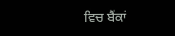ਵਿਚ ਬੈਂਕਾਂ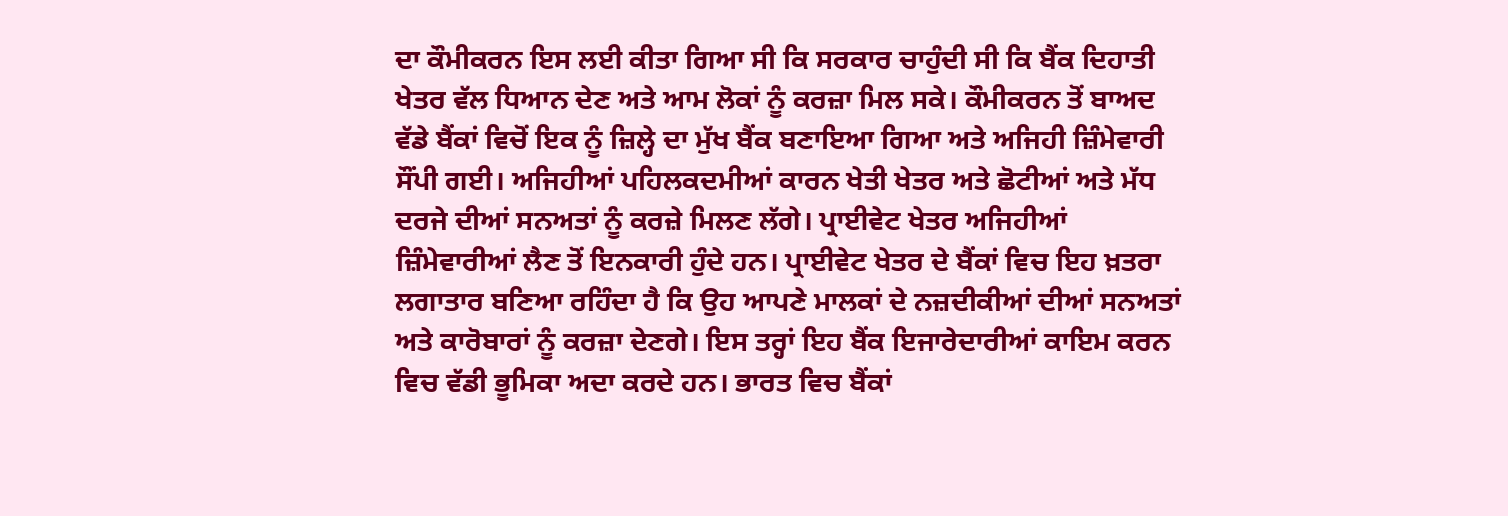ਦਾ ਕੌਮੀਕਰਨ ਇਸ ਲਈ ਕੀਤਾ ਗਿਆ ਸੀ ਕਿ ਸਰਕਾਰ ਚਾਹੁੰਦੀ ਸੀ ਕਿ ਬੈਂਕ ਦਿਹਾਤੀ ਖੇਤਰ ਵੱਲ ਧਿਆਨ ਦੇਣ ਅਤੇ ਆਮ ਲੋਕਾਂ ਨੂੰ ਕਰਜ਼ਾ ਮਿਲ ਸਕੇ। ਕੌਮੀਕਰਨ ਤੋਂ ਬਾਅਦ ਵੱਡੇ ਬੈਂਕਾਂ ਵਿਚੋਂ ਇਕ ਨੂੰ ਜ਼ਿਲ੍ਹੇ ਦਾ ਮੁੱਖ ਬੈਂਕ ਬਣਾਇਆ ਗਿਆ ਅਤੇ ਅਜਿਹੀ ਜ਼ਿੰਮੇਵਾਰੀ ਸੌਂਪੀ ਗਈ। ਅਜਿਹੀਆਂ ਪਹਿਲਕਦਮੀਆਂ ਕਾਰਨ ਖੇਤੀ ਖੇਤਰ ਅਤੇ ਛੋਟੀਆਂ ਅਤੇ ਮੱਧ ਦਰਜੇ ਦੀਆਂ ਸਨਅਤਾਂ ਨੂੰ ਕਰਜ਼ੇ ਮਿਲਣ ਲੱਗੇ। ਪ੍ਰਾਈਵੇਟ ਖੇਤਰ ਅਜਿਹੀਆਂ ਜ਼ਿੰਮੇਵਾਰੀਆਂ ਲੈਣ ਤੋਂ ਇਨਕਾਰੀ ਹੁੰਦੇ ਹਨ। ਪ੍ਰਾਈਵੇਟ ਖੇਤਰ ਦੇ ਬੈਂਕਾਂ ਵਿਚ ਇਹ ਖ਼ਤਰਾ ਲਗਾਤਾਰ ਬਣਿਆ ਰਹਿੰਦਾ ਹੈ ਕਿ ਉਹ ਆਪਣੇ ਮਾਲਕਾਂ ਦੇ ਨਜ਼ਦੀਕੀਆਂ ਦੀਆਂ ਸਨਅਤਾਂ ਅਤੇ ਕਾਰੋਬਾਰਾਂ ਨੂੰ ਕਰਜ਼ਾ ਦੇਣਗੇ। ਇਸ ਤਰ੍ਹਾਂ ਇਹ ਬੈਂਕ ਇਜਾਰੇਦਾਰੀਆਂ ਕਾਇਮ ਕਰਨ ਵਿਚ ਵੱਡੀ ਭੂਮਿਕਾ ਅਦਾ ਕਰਦੇ ਹਨ। ਭਾਰਤ ਵਿਚ ਬੈਂਕਾਂ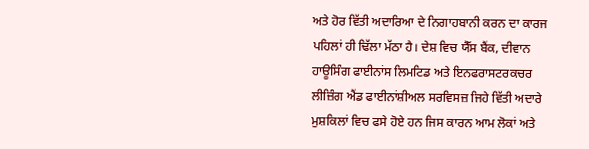ਅਤੇ ਹੋਰ ਵਿੱਤੀ ਅਦਾਰਿਆ ਦੇ ਨਿਗਾਹਬਾਨੀ ਕਰਨ ਦਾ ਕਾਰਜ ਪਹਿਲਾਂ ਹੀ ਢਿੱਲਾ ਮੱਠਾ ਹੈ। ਦੇਸ਼ ਵਿਚ ਯੈੱਸ ਬੈਂਕ, ਦੀਵਾਨ ਹਾਊਸਿੰਗ ਫਾਈਨਾਂਸ ਲਿਮਟਿਡ ਅਤੇ ਇਨਫਰਾਸਟਰਕਚਰ ਲੀਜ਼ਿੰਗ ਐਂਡ ਫਾਈਨਾਂਸ਼ੀਅਲ ਸਰਵਿਸਜ਼ ਜਿਹੇ ਵਿੱਤੀ ਅਦਾਰੇ ਮੁਸ਼ਕਿਲਾਂ ਵਿਚ ਫਸੇ ਹੋਏ ਹਨ ਜਿਸ ਕਾਰਨ ਆਮ ਲੋਕਾਂ ਅਤੇ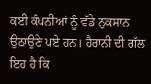ਕਈ ਕੰਪਨੀਆਂ ਨੂੰ ਵੱਡੇ ਨੁਕਸਾਨ ਉਠਾਉਣੇ ਪਏ ਹਨ। ਹੈਰਾਨੀ ਦੀ ਗੱਲ ਇਹ ਹੈ ਕਿ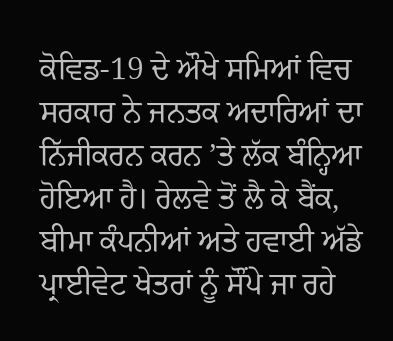ਕੋਵਿਡ-19 ਦੇ ਔਖੇ ਸਮਿਆਂ ਵਿਚ ਸਰਕਾਰ ਨੇ ਜਨਤਕ ਅਦਾਰਿਆਂ ਦਾ ਨਿੱਜੀਕਰਨ ਕਰਨ ’ਤੇ ਲੱਕ ਬੰਨ੍ਹਿਆ ਹੋਇਆ ਹੈ। ਰੇਲਵੇ ਤੋਂ ਲੈ ਕੇ ਬੈਂਕ, ਬੀਮਾ ਕੰਪਨੀਆਂ ਅਤੇ ਹਵਾਈ ਅੱਡੇ ਪ੍ਰਾਈਵੇਟ ਖੇਤਰਾਂ ਨੂੰ ਸੌਂਪੇ ਜਾ ਰਹੇ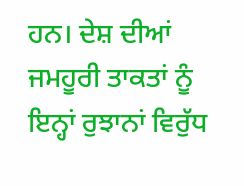ਹਨ। ਦੇਸ਼ ਦੀਆਂ ਜਮਹੂਰੀ ਤਾਕਤਾਂ ਨੂੰ ਇਨ੍ਹਾਂ ਰੁਝਾਨਾਂ ਵਿਰੁੱਧ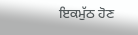ਇਕਮੁੱਠ ਹੋਣ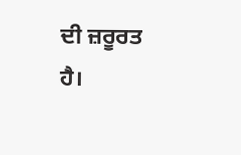ਦੀ ਜ਼ਰੂਰਤ ਹੈ।